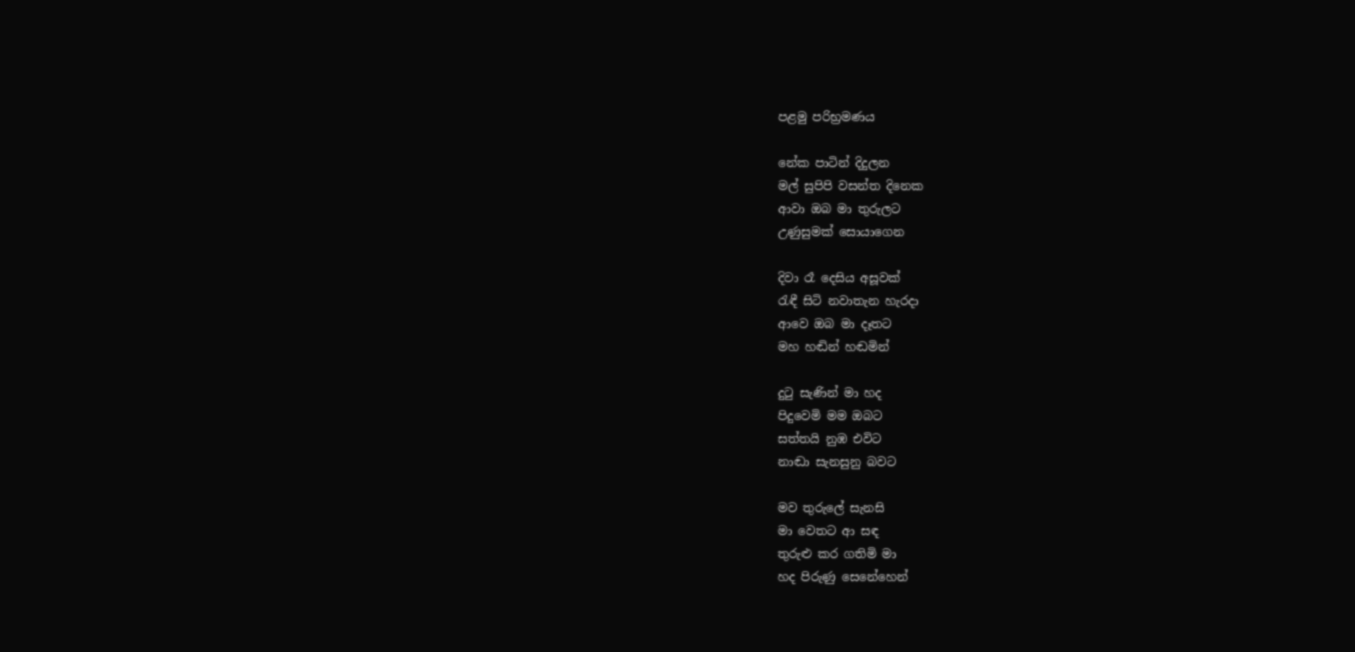පළමු පරිභ්‍රමණය

නේක පාටින් දිදුලන
මල් සුපිපි වසන්ත දිනෙක
ආවා ඔබ මා තුරුලට
උණුසුමක් සොයාගෙන

දිවා රෑ දෙසිය අසූවක්
රැඳී සිටි නවාතැන හැරදා
ආවෙ ඔබ මා දෑතට
මහ හඬින් හඬමින්

දුටු සැණින් මා හද
පිදුවෙමි මම ඔබට
සත්තයි නුඹ එවිට
නාඬා සැනසුනු බවට

මව තුරුලේ සැනසි
මා වෙතට ආ සඳ
තුරුළු කර ගතිමි මා
හද පිරුණු සෙනේහෙන්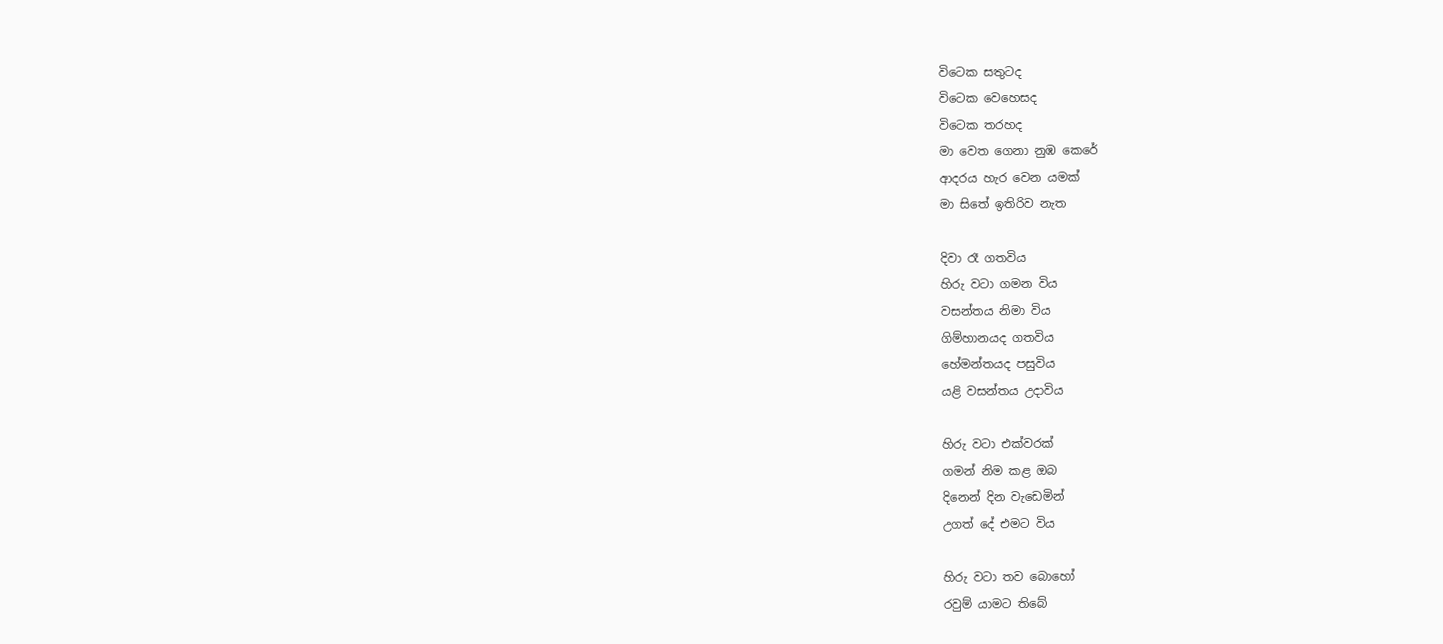විටෙක සතුටද
විටෙක වෙහෙසද
විටෙක තරහද
මා වෙත ගෙනා නුඹ කෙරේ
ආදරය හැර වෙන යමක්
මා සිතේ ඉතිරිව නැත

දිවා රෑ ගතවිය
හිරු වටා ගමන විය
වසන්තය නිමා විය
ගිම්හානයද ගතවිය
හේමන්තයද පසුවිය
යළි වසන්තය උදාවිය

හිරු වටා එක්වරක්
ගමන් නිම කළ ඔබ
දිනෙන් දින වැඩෙමින්
උගත් දේ එමට විය

හිරු වටා තව බොහෝ
රවුම් යාමට තිබේ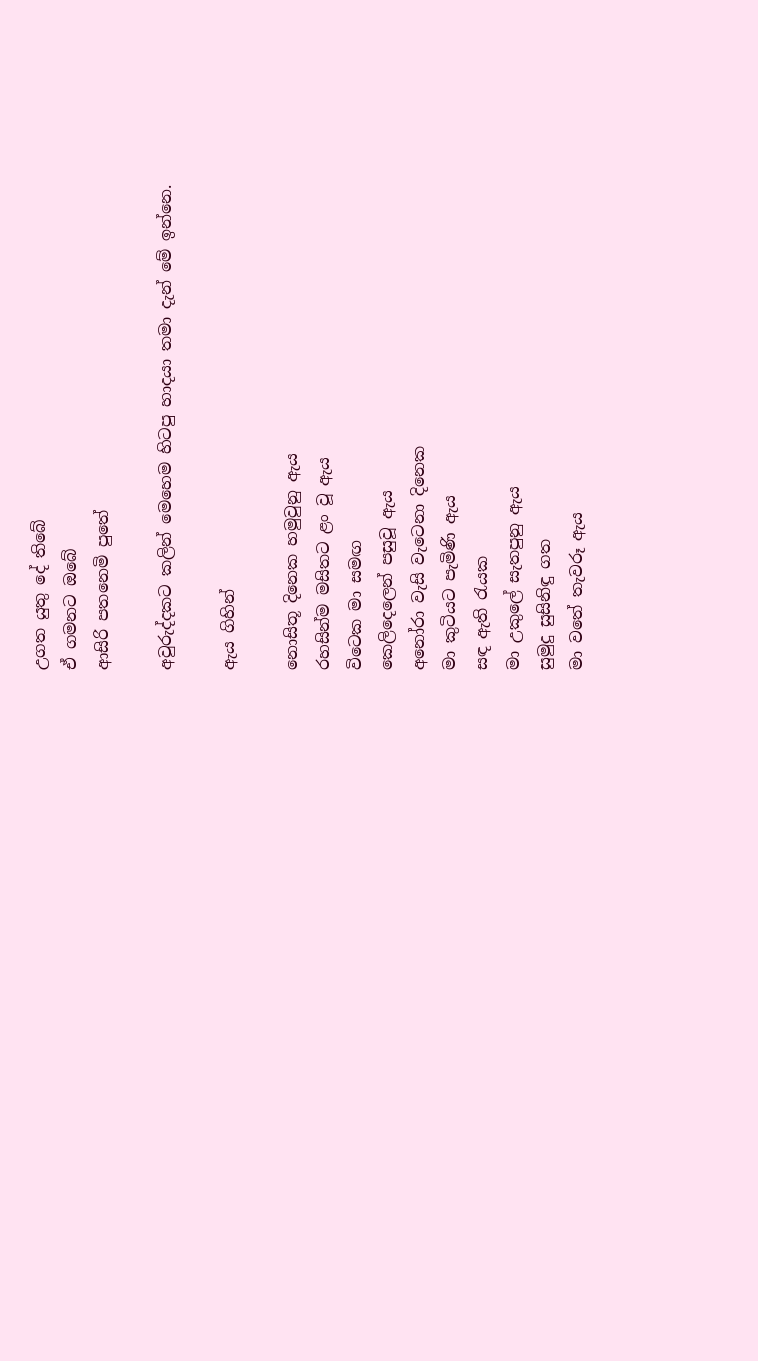උගත යුතු දේ තිබේ
ඒ ගමනට ඔබේ
ආසිරි පතනෙමි පුතේ

අවුරුද්දකට කලින් මෙහෙම හිටපු හාදයා තමා දැන් මේ ඉන්නෙ.

ඇය ගිහින්

නොසිතූ දිනෙක හමුවුනු ඇය
රහසින්ම මසිතට ළං වූ ඇය
විටෙක මා සමඟ
කෙලිදෙලෙන් පසුවූ ඇය
අනෝරා වැසි වැටෙනා දිනෙක
මා කුටියට පැමිණි ඇය
සඳ ඇති රැයක
මා උකුලේ සැතපුනු ඇය
සුමුදු සුසිනිඳු ගත
මා වතේ තැවරූ ඇය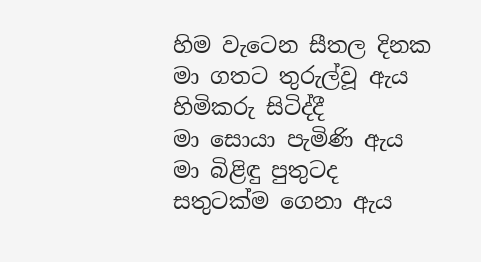හිම වැටෙන සීතල දිනක
මා ගතට තුරුල්වූ ඇය
හිමිකරු සිටිද්දී
මා සොයා පැමිණි ඇය
මා බිළිඳු පුතුටද
සතුටක්ම ගෙනා ඇය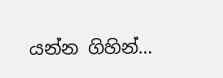යන්න ගිහින්…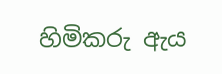හිමිකරු ඇය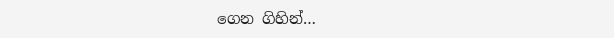ගෙන ගිහින්…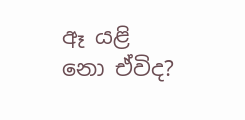ඈ යළි නො ඒවිද?